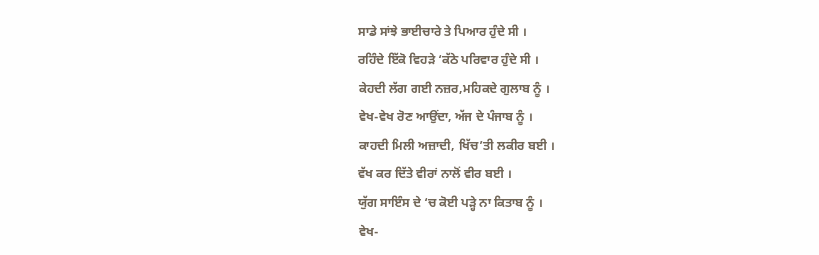ਸਾਡੇ ਸਾਂਝੇ ਭਾਈਚਾਰੇ ਤੇ ਪਿਆਰ ਹੁੰਦੇ ਸੀ ।
ਰਹਿੰਦੇ ਇੱਕੋ ਵਿਹੜੇ ‘ਕੱਠੇ ਪਰਿਵਾਰ ਹੁੰਦੇ ਸੀ ।
ਕੇਹਦੀ ਲੱਗ ਗਈ ਨਜ਼ਰ,ਮਹਿਕਦੇ ਗੁਲਾਬ ਨੂੰ ।
ਵੇਖ-ਵੇਖ ਰੋਣ ਆਉਂਦਾ, ਅੱਜ ਦੇ ਪੰਜਾਬ ਨੂੰ ।
ਕਾਹਦੀ ਮਿਲੀ ਅਜ਼ਾਦੀ, ਖਿੱਚ’ਤੀ ਲਕੀਰ ਬਈ ।
ਵੱਖ ਕਰ ਦਿੱਤੇ ਵੀਰਾਂ ਨਾਲੋਂ ਵੀਰ ਬਈ ।
ਯੁੱਗ ਸਾਇੰਸ ਦੇ ‘ਚ ਕੋਈ ਪੜ੍ਹੇ ਨਾ ਕਿਤਾਬ ਨੂੰ ।
ਵੇਖ-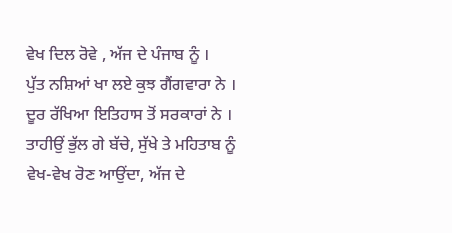ਵੇਖ ਦਿਲ ਰੋਵੇ , ਅੱਜ ਦੇ ਪੰਜਾਬ ਨੂੰ ।
ਪੁੱਤ ਨਸ਼ਿਆਂ ਖਾ ਲਏ ਕੁਝ ਗੈਂਗਵਾਰਾ ਨੇ ।
ਦੂਰ ਰੱਖਿਆ ਇਤਿਹਾਸ ਤੋਂ ਸਰਕਾਰਾਂ ਨੇ ।
ਤਾਹੀਉਂ ਭੁੱਲ ਗੇ ਬੱਚੇ, ਸੁੱਖੇ ਤੇ ਮਹਿਤਾਬ ਨੂੰ
ਵੇਖ-ਵੇਖ ਰੋਣ ਆਉਂਦਾ, ਅੱਜ ਦੇ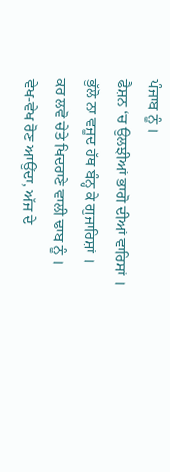ਪੰਜਾਬ ਨੂੰ ।
ਫੈਸ਼ਨ ‘ਚ ਉਲਝੀਆਂ ਭਾਗੋ ਦੀਆਂ ਵਾਰਿਸਾਂ ।
ਭੁੱਲੋ ਨਾ ਵਜੂਦ ਹੱਥ ਬੰਨ੍ਹ ਕੇ ਗੁਜਾਰਿਸ਼ਾਂ ।
ਕਰ ਲਵੋ ਚੇਤੇ ਖਿਦਰਾਣੇ ਵਾਲੀ ਢਾਬ ਨੂੰ ।
ਵੇਖ-ਵੇਖ ਰੋਣ ਆਉਂਦਾ, ਅੱਜ ਦੇ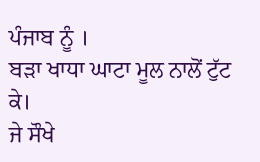ਪੰਜਾਬ ਨੂੰ ।
ਬੜਾ ਖਾਧਾ ਘਾਟਾ ਮੂਲ ਨਾਲੋਂ ਟੁੱਟ ਕੇ।
ਜੇ ਸੌਖੇ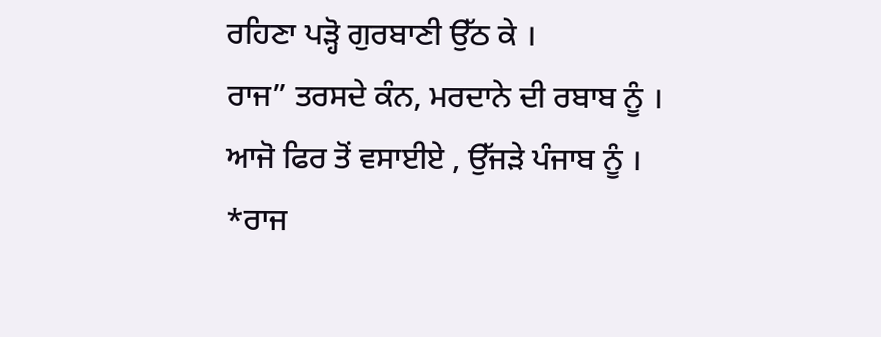ਰਹਿਣਾ ਪੜ੍ਹੋ ਗੁਰਬਾਣੀ ਉੱਠ ਕੇ ।
ਰਾਜ” ਤਰਸਦੇ ਕੰਨ, ਮਰਦਾਨੇ ਦੀ ਰਬਾਬ ਨੂੰ ।
ਆਜੋ ਫਿਰ ਤੋਂ ਵਸਾਈਏ , ਉੱਜੜੇ ਪੰਜਾਬ ਨੂੰ ।
*ਰਾਜ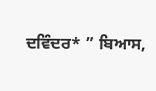ਦਵਿੰਦਰ* ” ਬਿਆਸ,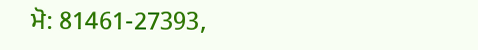ਮੋ: 81461-27393,